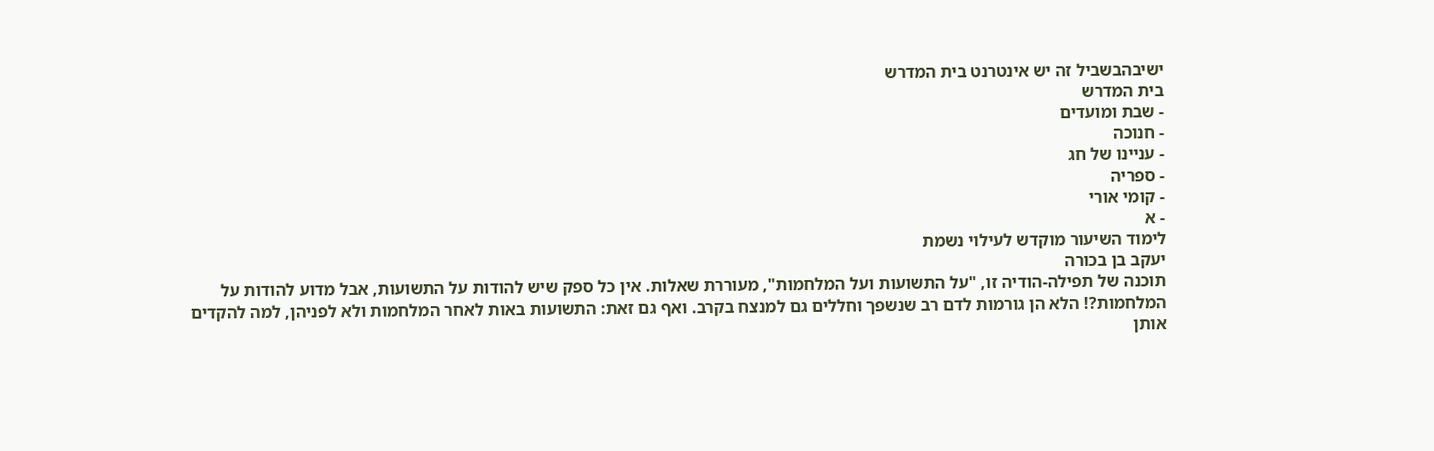ישיבהבשביל זה יש אינטרנט בית המדרש
בית המדרש
- שבת ומועדים
- חנוכה
- עניינו של חג
- ספריה
- קומי אורי
- א
לימוד השיעור מוקדש לעילוי נשמת
יעקב בן בכורה
תוכנה של תפילה-הודיה זו, "על התשועות ועל המלחמות", מעוררת שאלות. אין כל ספק שיש להודות על התשועות, אבל מדוע להודות על המלחמות?! הלא הן גורמות לדם רב שנשפך וחללים גם למנצח בקרב. ואף גם זאת: התשועות באות לאחר המלחמות ולא לפניהן, למה להקדים אותן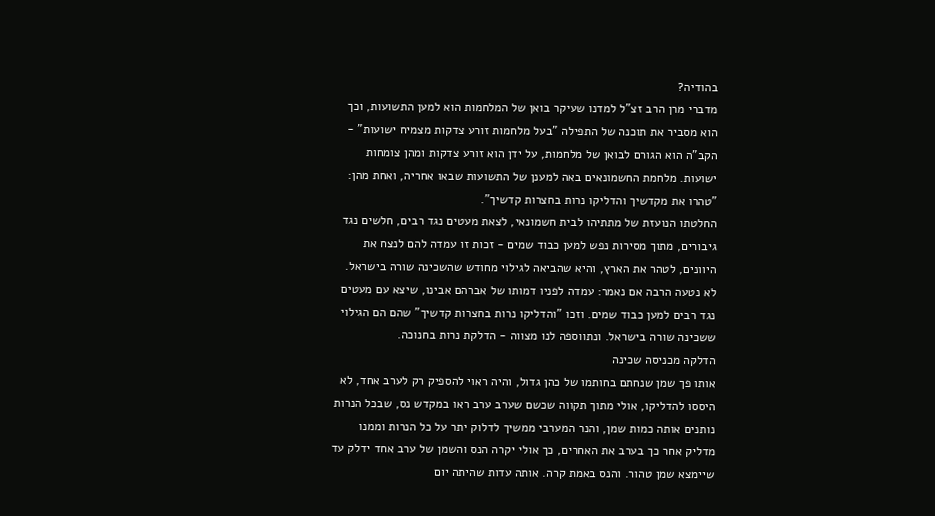בהודיה?
מדברי מרן הרב זצ"ל למדנו שעיקר בואן של המלחמות הוא למען התשועות, וכך הוא מסביר את תוכנה של התפילה "בעל מלחמות זורע צדקות מצמיח ישועות" - הקב"ה הוא הגורם לבואן של מלחמות, על ידן הוא זורע צדקות ומהן צומחות ישועות. מלחמת החשמונאים באה למענן של התשועות שבאו אחריה, ואחת מהן: "טהרו את מקדשיך והדליקו נרות בחצרות קדשיך".
החלטתו הנועזת של מתתיהו לבית חשמונאי, לצאת מעטים נגד רבים, חלשים נגד גיבורים, מתוך מסירות נפש למען כבוד שמים - זכות זו עמדה להם לנצח את היוונים, לטהר את הארץ, והיא שהביאה לגילוי מחודש שהשכינה שורה בישראל.
לא נטעה הרבה אם נאמר: עמדה לפניו דמותו של אברהם אבינו, שיצא עם מעטים נגד רבים למען כבוד שמים. וזכו "והדליקו נרות בחצרות קדשיך" שהם הם הגילוי ששכינה שורה בישראל. ונתווספה לנו מצווה - הדלקת נרות בחנוכה.
הדלקה מכניסה שכינה
אותו פך שמן שנחתם בחותמו של כהן גדול, והיה ראוי להספיק רק לערב אחד, לא היססו להדליקו, אולי מתוך תקווה שכשם שערב ערב ראו במקדש נס, שבכל הנרות נותנים אותה כמות שמן, והנר המערבי ממשיך לדלוק יתר על כל הנרות וממנו מדליק אחר כך בערב את האחרים, כך אולי יקרה הנס והשמן של ערב אחד ידלק עד שיימצא שמן טהור. והנס באמת קרה. אותה עדות שהיתה יום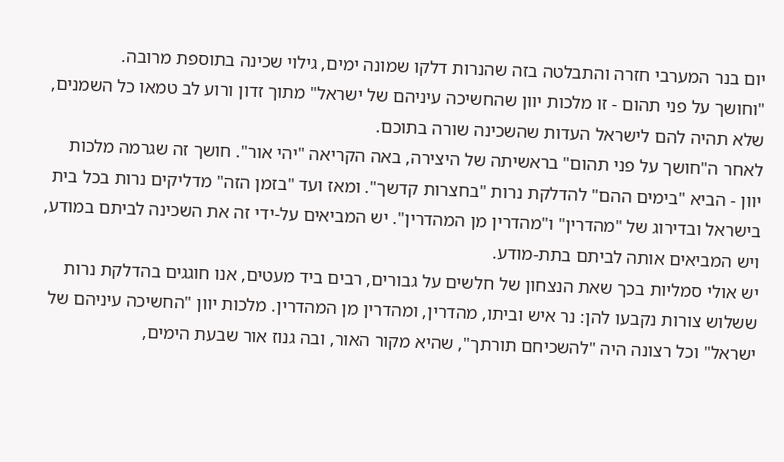יום בנר המערבי חזרה והתבלטה בזה שהנרות דלקו שמונה ימים, גילוי שכינה בתוספת מרובה.
"וחושך על פני תהום - זו מלכות יוון שהחשיכה עיניהם של ישראל" מתוך זדון ורוע לב טמאו כל השמנים, שלא תהיה להם לישראל העדות שהשכינה שורה בתוכם.
לאחר ה"חושך על פני תהום" בראשיתה של היצירה, באה הקריאה "יהי אור". חושך זה שגרמה מלכות יוון - הביא "בימים ההם" להדלקת נרות "בחצרות קדשך". ומאז ועד "בזמן הזה" מדליקים נרות בכל בית בישראל ובדירוג של "מהדרין" ו"מהדרין מן המהדרין". יש המביאים על-ידי זה את השכינה לביתם במודע, ויש המביאים אותה לביתם בתת-מודע.
יש אולי סמליות בכך שאת הנצחון של חלשים על גבורים, רבים ביד מעטים, אנו חוגגים בהדלקת נרות ששלוש צורות נקבעו להן: נר איש וביתו, מהדרין, ומהדרין מן המהדרין. מלכות יוון "החשיכה עיניהם של ישראל" וכל רצונה היה "להשכיחם תורתך", שהיא מקור האור, ובה גנוז אור שבעת הימים,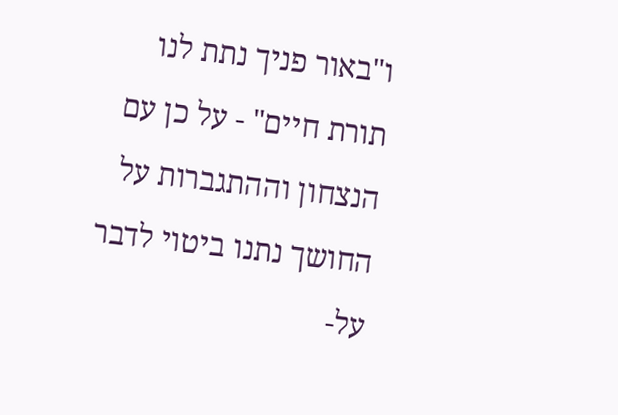ו"באור פניך נתת לנו תורת חיים" - על כן עם הנצחון וההתגברות על החושך נתנו ביטוי לדבר על-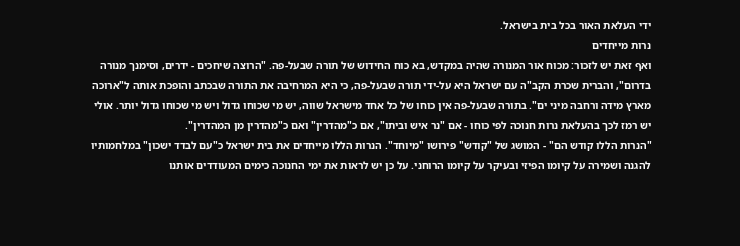ידי העלאת האור בכל בית בישראל.
נרות מייחדים
ואף זאת יש לזכור: מכוח אור המנורה שהיה במקדש, בא כוח החידוש של תורה שבעל-פה. "הרוצה שיחכים - ידרים, וסימנך מנורה בדרום", והברית שכרת הקב"ה עם ישראל היא על-ידי תורה שבעל-פה, כי היא המרחיבה את התורה שבכתב והופכת אותה ל"ארוכה מארץ מידה ורחבה מיני ים". בתורה שבעל-פה אין כוחו של כל אחד מישראל שווה, יש מי שכוחו גדול ויש מי שכוחו גדול יותר. אולי יש רמז לכך בהעלאת נרות חנוכה לפי כוחו - אם "נר איש וביתו", אם כ"מהדרין" ואם כ"מהדרין מן המהדרין".
"הנרות הללו קודש הם" - המושג של "קודש" פירושו "מיוחד". הנרות הללו מייחדים את בית ישראל כ"עם לבדד ישכון" במלחמותיו להגנה ושמירה על קיומו הפיזי ובעיקר על קיומו הרוחני. על כן יש לראות את ימי החנוכה כימים המעודדים אותנו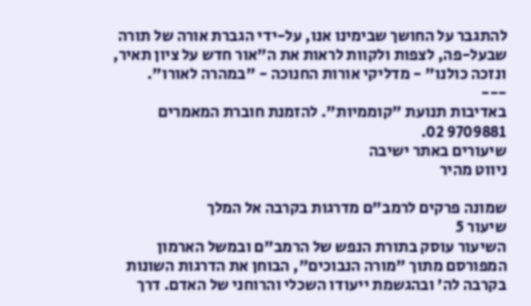להתגבר על החושך שבימינו אנו, על-ידי הגברת אורה של תורה שבעל-פה, לצפות ולקוות לראות את ה"אור חדש על ציון תאיר, ונזכה כולנו" - מדליקי אורות החנוכה - "במהרה לאורו".
---
באדיבות תנועת "קוממיות". להזמנת חוברת המאמרים 9709881 02.
שיעורים באתר ישיבה
ניווט מהיר

שמונה פרקים לרמב"ם מדרגות בקרבה אל המלך
שיעור 5
השיעור עוסק בתורת הנפש של הרמב"ם ובמשל הארמון המפורסם מתוך "מורה הנבוכים", הבוחן את הדרגות השונות בקרבה לה' ובהגשמת ייעודו השכלי והרוחני של האדם. דרך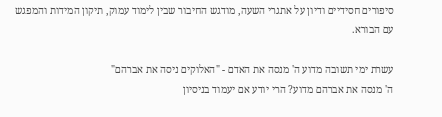סיפורים חסידיים ודיון על אתגרי השעה, מודגש החיבור שבין לימוד עמוק, תיקון המידות והמפגש עם הבורא.

עשרת ימי תשובה מדוע ה' מנסה את האדם - "האלוקים ניסה את אברהם"
ה' מנסה את אברהם מדוע? הרי יודע אם יעמוד בניסיון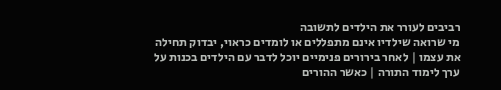רביבים לעורר את הילדים לתשובה
מי שרואה שילדיו אינם מתפללים או לומדים כראוי, יבדוק תחילה את עצמו | לאחר בירורים פנימיים יוכל לדבר עם הילדים בכנות על ערך לימוד התורה | כאשר ההורים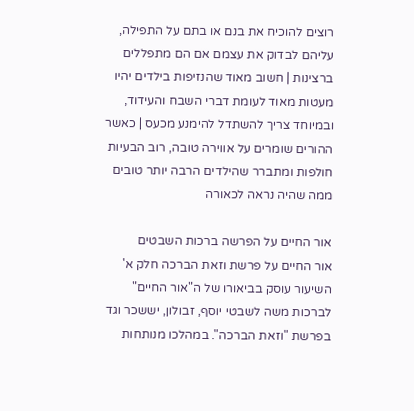רוצים להוכיח את בנם או בתם על התפילה, עליהם לבדוק את עצמם אם הם מתפללים ברצינות | חשוב מאוד שהנזיפות בילדים יהיו מעטות מאוד לעומת דברי השבח והעידוד, ובמיוחד צריך להשתדל להימנע מכעס | כאשר ההורים שומרים על אווירה טובה, רוב הבעיות חולפות ומתברר שהילדים הרבה יותר טובים ממה שהיה נראה לכאורה

אור החיים על הפרשה ברכות השבטים
אור החיים על פרשת וזאת הברכה חלק א'
השיעור עוסק בביאורו של ה"אור החיים" לברכות משה לשבטי יוסף, זבולון, יששכר וגד בפרשת "וזאת הברכה". במהלכו מנותחות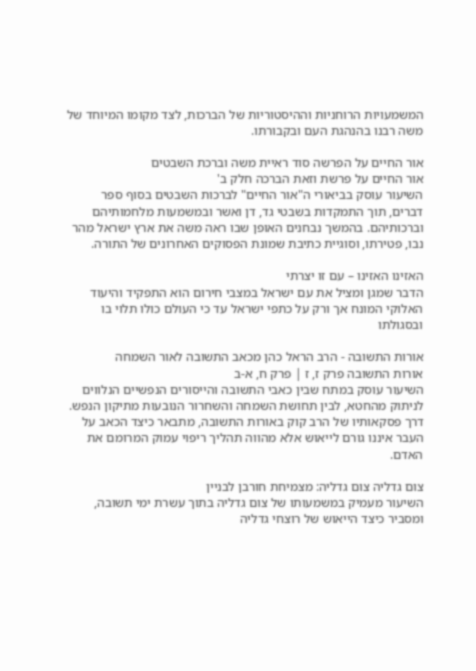המשמעויות הרוחניות וההיסטוריות של הברכות, לצד מקומו המיוחד של משה רבנו בהנהגת העם ובקבורתו.

אור החיים על הפרשה סוד ראיית משה וברכת השבטים
אור החיים על פרשת וזאת הברכה חלק ב'
השיעור עוסק בביאורי ה"אור החיים" לברכות השבטים בסוף ספר דברים, תוך התמקדות בשבטי גד, דן ואשר ובמשמעות מלחמותיהם וברכותיהם. בהמשך נבחנים האופן שבו ראה משה את ארץ ישראל מהר נבו, פטירתו, וסוגיית כתיבת שמונת הפסוקים האחרונים של התורה.

האזינו האזינו – עם זו יצרתי
הדבר שמגן ומציל את עם ישראל במצבי חירום הוא התפקיד והיעוד האלוקי המונח אך ורק על כתפי ישראל עד כי העולם כולו תלוי בו ובסגולתו

אורות התשובה - הרב הראל כהן מכאב התשובה לאור השמחה
אורות התשובה פרק ז, ז | פרק ח, א-ב
השיעור עוסק במתח שבין כאבי התשובה והייסורים הנפשיים הנלווים לניתוק מהחטא, לבין תחושת השמחה והשחרור הנובעות מתיקון הנפש. דרך פסקאותיו של הרב קוק באורות התשובה, מתבאר כיצד הכאב על העבר איננו גורם לייאוש אלא מהווה תהליך ריפוי עמוק המרומם את האדם.

צום גדליה צום גדליה: מצמיחת חורבן לבניין
השיעור מעמיק במשמעותו של צום גדליה בתוך עשרת ימי תשובה, ומסביר כיצד הייאוש של רוצחי גדליה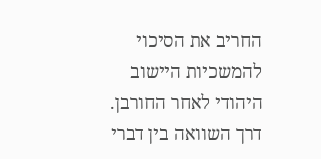החריב את הסיכוי להמשכיות היישוב היהודי לאחר החורבן. דרך השוואה בין דברי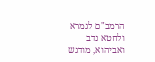הרמב"ם לגמרא ולחטא נדב ואביהוא, מודגש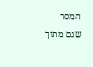המסר שגם מתוך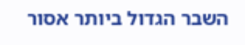השבר הגדול ביותר אסור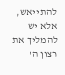להתייאש, אלא יש להמליך את רצון ה'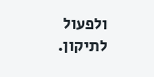ולפעול לתיקון.